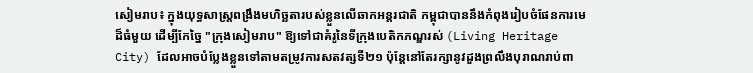សៀមរាប៖ ក្នុងយុទ្ធសាស្ត្រពង្រឹងមហិច្ឆតារបស់ខ្លួនលើឆាកអន្តរជាតិ កម្ពុជាបាននឹងកំពុងរៀបចំផែនការមេដ៏ធំមួយ ដើម្បីកែច្នៃ "ក្រុងសៀមរាប" ឱ្យទៅជាគំរូនៃទីក្រុងបេតិកភណ្ឌរស់ (Living Heritage City) ដែលអាចបំប្លែងខ្លួនទៅតាមតម្រូវការសតវត្សទី២១ ប៉ុន្តែនៅតែរក្សានូវដួងព្រលឹងបុរាណរាប់ពា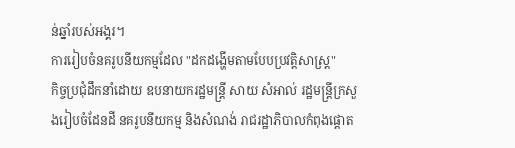ន់ឆ្នាំរបស់អង្គរ។
ការរៀបចំនគរូបនីយកម្មដែល "ដកដង្ហើមតាមបែបប្រវត្តិសាស្ត្រ"
កិច្ចប្រជុំដឹកនាំដោយ ឧបនាយករដ្ឋមន្ត្រី សាយ សំអាល់ រដ្ឋមន្ត្រីក្រសួងរៀបចំដែនដី នគរូបនីយកម្ម និងសំណង់ រាជរដ្ឋាភិបាលកំពុងផ្ដោត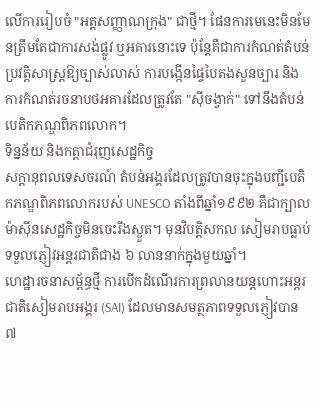លើការរៀបចំ "អត្តសញ្ញាណក្រុង" ជាថ្មី។ ផែនការមេនេះមិនមែនត្រឹមតែជាការសង់ផ្លូវ ឬអគារនោះទេ ប៉ុន្តែគឺជាការកំណត់តំបន់ប្រវត្តិសាស្ត្រឱ្យច្បាស់លាស់ ការបង្កើនផ្ទៃបៃតងសួនច្បារ និងការកំណត់រចនាបថអគារដែលត្រូវតែ "ស៊ីចង្វាក់" ទៅនឹងតំបន់បេតិកភណ្ឌពិភពលោក។
ទិន្នន័យ និងកត្តាជំរុញសេដ្ឋកិច្ច
សក្ដានុពលទេសចរណ៍ តំបន់អង្គរដែលត្រូវបានចុះក្នុងបញ្ជីបេតិកភណ្ឌពិភពលោករបស់ UNESCO តាំងពីឆ្នាំ១៩៩២ គឺជាក្បាលម៉ាស៊ីនសេដ្ឋកិច្ចមិនចេះរីងស្ងួត។ មុនវិបត្តិសកល សៀមរាបធ្លាប់ទទួលភ្ញៀវអន្តរជាតិជាង ៦ លាននាក់ក្នុងមួយឆ្នាំ។
ហេដ្ឋារចនាសម្ព័ន្ធថ្មី ការបើកដំណើរការព្រលានយន្តហោះអន្តរជាតិសៀមរាបអង្គរ (SAI) ដែលមានសមត្ថភាពទទួលភ្ញៀវបាន ៧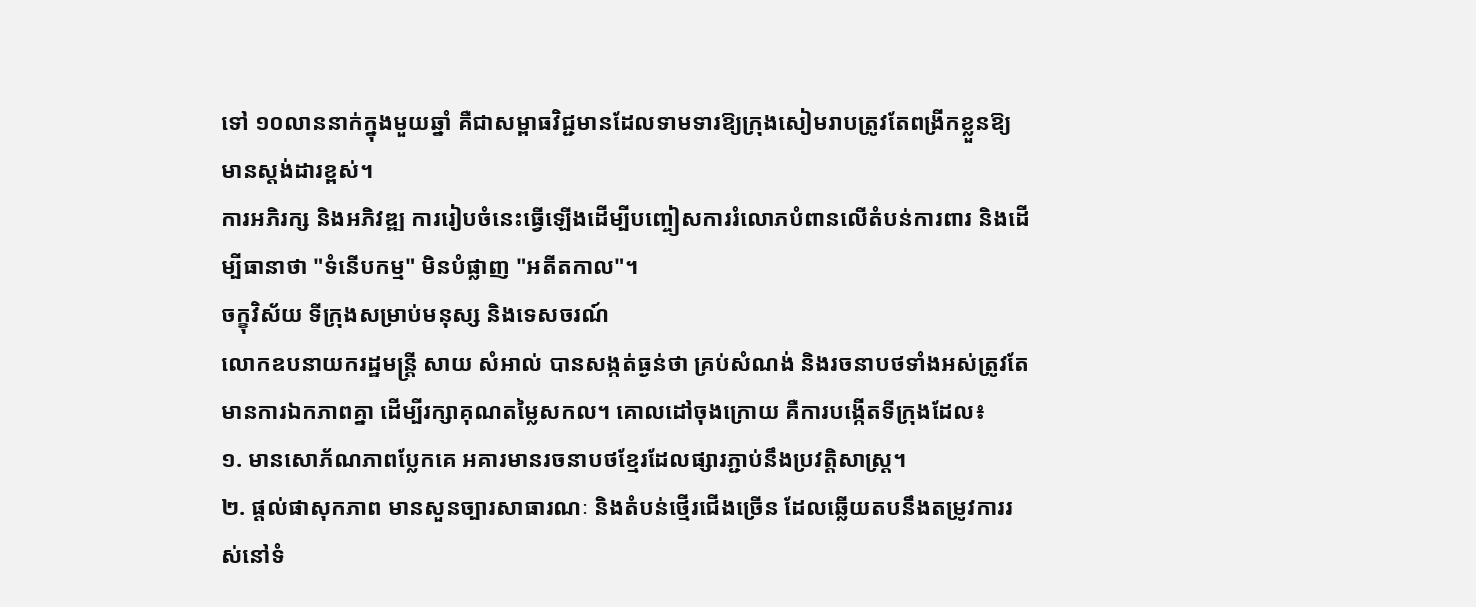ទៅ ១០លាននាក់ក្នុងមួយឆ្នាំ គឺជាសម្ពាធវិជ្ជមានដែលទាមទារឱ្យក្រុងសៀមរាបត្រូវតែពង្រីកខ្លួនឱ្យមានស្តង់ដារខ្ពស់។
ការអភិរក្ស និងអភិវឌ្ឍ ការរៀបចំនេះធ្វើឡើងដើម្បីបញ្ចៀសការរំលោភបំពានលើតំបន់ការពារ និងដើម្បីធានាថា "ទំនើបកម្ម" មិនបំផ្លាញ "អតីតកាល"។
ចក្ខុវិស័យ ទីក្រុងសម្រាប់មនុស្ស និងទេសចរណ៍
លោកឧបនាយករដ្ឋមន្ត្រី សាយ សំអាល់ បានសង្កត់ធ្ងន់ថា គ្រប់សំណង់ និងរចនាបថទាំងអស់ត្រូវតែមានការឯកភាពគ្នា ដើម្បីរក្សាគុណតម្លៃសកល។ គោលដៅចុងក្រោយ គឺការបង្កើតទីក្រុងដែល៖
១. មានសោភ័ណភាពប្លែកគេ អគារមានរចនាបថខ្មែរដែលផ្សារភ្ជាប់នឹងប្រវត្តិសាស្ត្រ។
២. ផ្តល់ផាសុកភាព មានសួនច្បារសាធារណៈ និងតំបន់ថ្មើរជើងច្រើន ដែលឆ្លើយតបនឹងតម្រូវការរស់នៅទំ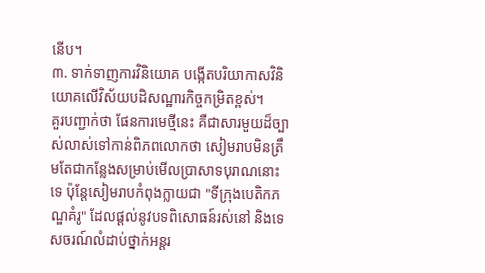នើប។
៣. ទាក់ទាញការវិនិយោគ បង្កើតបរិយាកាសវិនិយោគលើវិស័យបដិសណ្ឋារកិច្ចកម្រិតខ្ពស់។
គួរបញ្ជាក់ថា ផែនការមេថ្មីនេះ គឺជាសារមួយដ៏ច្បាស់លាស់ទៅកាន់ពិភពលោកថា សៀមរាបមិនត្រឹមតែជាកន្លែងសម្រាប់មើលប្រាសាទបុរាណនោះទេ ប៉ុន្តែសៀមរាបកំពុងក្លាយជា "ទីក្រុងបេតិកភណ្ឌគំរូ" ដែលផ្តល់នូវបទពិសោធន៍រស់នៅ និងទេសចរណ៍លំដាប់ថ្នាក់អន្តរ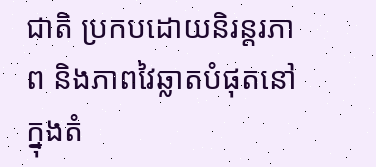ជាតិ ប្រកបដោយនិរន្តរភាព និងភាពវៃឆ្លាតបំផុតនៅក្នុងតំ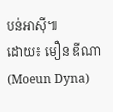បន់អាស៊ី៕
ដោយ៖ មឿន ឌីណា (Moeun Dyna)